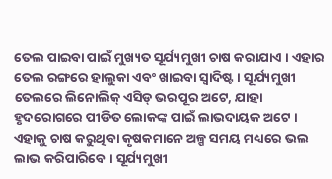ତେଲ ପାଇବା ପାଇଁ ମୁଖ୍ୟତ ସୂର୍ଯ୍ୟମୁଖୀ ଚାଷ କରାଯାଏ । ଏହାର ତେଲ ରଙ୍ଗରେ ହାଲୁକା ଏବଂ ଖାଇବା ସ୍ୱାଦିଷ୍ଟ । ସୂର୍ଯ୍ୟମୁଖୀ ତେଲରେ ଲିନୋଲିକ୍ ଏସିଡ୍ ଭରପୂର ଅଟେ, ଯାହା ହୃଦରୋଗରେ ପୀଡିତ ଲୋକଙ୍କ ପାଇଁ ଲାଭଦାୟକ ଅଟେ । ଏହାକୁ ଚାଷ କରୁଥିବା କୃଷକମାନେ ଅଳ୍ପ ସମୟ ମଧ୍ୟରେ ଭଲ ଲାଭ କରିପାରିବେ । ସୂର୍ଯ୍ୟମୁଖୀ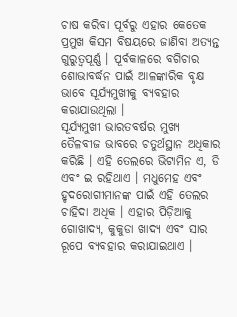ଚାଷ କରିବା ପୂର୍ବରୁ ଏହାର କେତେକ ପ୍ରମୁଖ କିସମ ବିଷୟରେ ଜାଣିବା ଅତ୍ୟନ୍ତ ଗୁରୁତ୍ୱପୂର୍ଣ୍ଣ । ପୂର୍ବକାଳରେ ବଗିଚାର ଶୋଭାବର୍ଦ୍ଧନ ପାଇଁ ଆଳଙ୍କାରିକ ବୃକ୍ଷ ଭାବେ ସୂର୍ଯ୍ୟମୁଖୀକୁ ବ୍ୟବହାର କରାଯାଉଥିଲା ।
ସୂର୍ଯ୍ୟମୁଖୀ ଭାରତବର୍ଷର ମୁଖ୍ୟ ତୈଳବୀଜ ଭାବରେ ଚତୁର୍ଥସ୍ଥାନ ଅଧିକାର କରିଛି । ଏହି ତେଲରେ ଭିଟାମିନ ଏ, ଡି ଏବଂ ଇ ରହିଥାଏ । ମଧୁମେହ ଏବଂ ହୃଦରୋଗୀମାନଙ୍କ ପାଇଁ ଏହି ତେଲର ଚାହିଦା ଅଧିକ । ଏହାର ପିଡ଼ିଆକୁ ଗୋଖାଦ୍ୟ, କୁକୁଡା ଖାଦ୍ୟ ଏବଂ ସାର ରୂପେ ବ୍ୟବହାର କରାଯାଇଥାଏ ।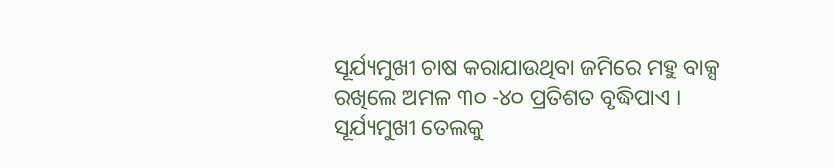ସୂର୍ଯ୍ୟମୁଖୀ ଚାଷ କରାଯାଉଥିବା ଜମିରେ ମହୁ ବାକ୍ସ ରଖିଲେ ଅମଳ ୩୦ -୪୦ ପ୍ରତିଶତ ବୃଦ୍ଧିପାଏ ।
ସୂର୍ଯ୍ୟମୁଖୀ ତେଲକୁ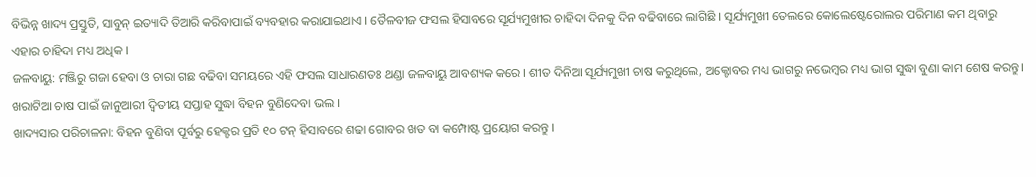ବିଭିନ୍ନ ଖାଦ୍ୟ ପ୍ରସ୍ତୁତି, ସାବୁନ୍ ଇତ୍ୟାଦି ତିଆରି କରିବାପାଇଁ ବ୍ୟବହାର କରାଯାଇଥାଏ । ତୈଳବୀଜ ଫସଲ ହିସାବରେ ସୂର୍ଯ୍ୟମୁଖୀର ଚାହିଦା ଦିନକୁ ଦିନ ବଢିବାରେ ଲାଗିଛି । ସୂର୍ଯ୍ୟମୁଖୀ ତେଲରେ କୋଲେଷ୍ଟେରୋଲର ପରିମାଣ କମ ଥିବାରୁ ଏହାର ଚାହିଦା ମଧ୍ୟ ଅଧିକ ।
ଜଳବାୟୁ: ମଞ୍ଜିରୁ ଗଜା ହେବା ଓ ଚାରା ଗଛ ବଢିବା ସମୟରେ ଏହି ଫସଲ ସାଧାରଣତଃ ଥଣ୍ଡା ଜଳବାୟୁ ଆବଶ୍ୟକ କରେ । ଶୀତ ଦିନିଆ ସୂର୍ଯ୍ୟମୁଖୀ ଚାଷ କରୁଥିଲେ, ଅକ୍ଟୋବର ମଧ୍ୟ ଭାଗରୁ ନଭେମ୍ବର ମଧ୍ୟ ଭାଗ ସୁଦ୍ଧା ବୁଣା କାମ ଶେଷ କରନ୍ତୁ। ଖରାଟିଆ ଚାଷ ପାଇଁ ଜାନୁଆରୀ ଦ୍ଵିତୀୟ ସପ୍ତାହ ସୁଦ୍ଧା ବିହନ ବୁଣିଦେବା ଭଲ ।
ଖାଦ୍ୟସାର ପରିଚାଳନା: ବିହନ ବୁଣିବା ପୂର୍ବରୁ ହେକ୍ଟର ପ୍ରତି ୧୦ ଟନ୍ ହିସାବରେ ଶଢା ଗୋବର ଖତ ବା କମ୍ପୋଷ୍ଟ ପ୍ରୟୋଗ କରନ୍ତୁ ।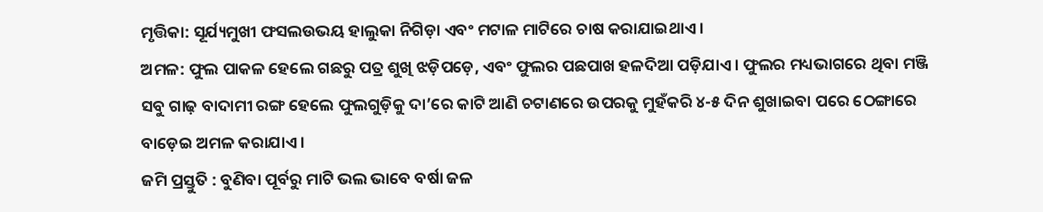ମୃତ୍ତିକା: ସୂର୍ଯ୍ୟମୁଖୀ ଫସଲଉଭୟ ହାଲୁକା ନିଗିଡ଼ା ଏବଂ ମଟାଳ ମାଟିରେ ଚାଷ କରାଯାଇଥାଏ ।
ଅମଳ: ଫୁଲ ପାକଳ ହେଲେ ଗଛରୁ ପତ୍ର ଶୁଖି ଝଡ଼ିପଡ଼େ, ଏବଂ ଫୁଲର ପଛପାଖ ହଳଦିଆ ପଡ଼ିଯାଏ । ଫୁଲର ମଧ୍ୟଭାଗରେ ଥିବା ମଞ୍ଜି ସବୁ ଗାଢ଼ ବାଦାମୀ ରଙ୍ଗ ହେଲେ ଫୁଲଗୁଡ଼ିକୁ ଦା’ରେ କାଟି ଆଣି ଚଟାଣରେ ଉପରକୁ ମୁହଁକରି ୪-୫ ଦିନ ଶୁଖାଇବା ପରେ ଠେଙ୍ଗାରେ ବାଡ଼େଇ ଅମଳ କରାଯାଏ ।
ଜମି ପ୍ରସ୍ତୁତି : ବୁଣିବା ପୂର୍ବରୁ ମାଟି ଭଲ ଭାବେ ବର୍ଷା ଜଳ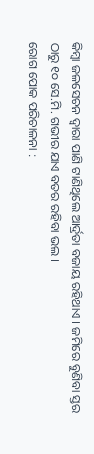କିମ୍ବା ଜଳସେଚନ ଦ୍ଵାରା ପାଣି ଟାଣିଥିଲେ ଆର୍ଦ୍ରତା ବଜାୟ ରହିଥାଏ । ଜମିରେ ବୁଣିବା ସ୍ତର ଠାରୁ ୧୦ ସେ.ମି. ଗଭୀର ଯାଏ ବତର ରହିବା ଭଲ ।
ରୋଗ ପୋକ ପରିଚାଳନା :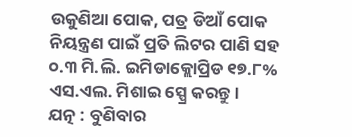ଉକୁଣିଆ ପୋକ, ପତ୍ର ଡିଆଁ ପୋକ ନିୟନ୍ତ୍ରଣ ପାଇଁ ପ୍ରତି ଲିଟର ପାଣି ସହ ୦.୩ ମି.ଲି. ଇମିଡାକ୍ଲୋପ୍ରିଡ ୧୭.୮% ଏସ.ଏଲ. ମିଶାଇ ସ୍ପ୍ରେ କରନ୍ତୁ ।
ଯତ୍ନ : ବୁଣିବାର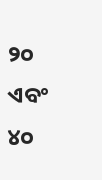୨୦ ଏବଂ ୪୦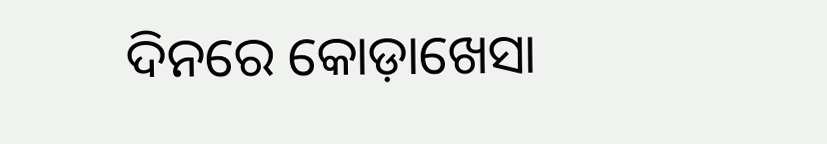ଦିନରେ କୋଡ଼ାଖେସା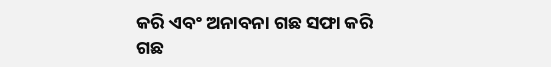କରି ଏବଂ ଅନାବନା ଗଛ ସଫା କରି ଗଛ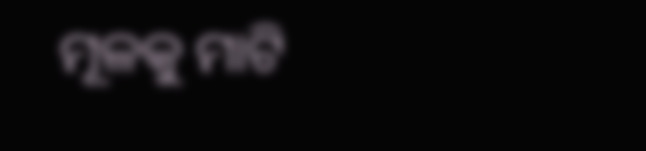ମୂଳକୁ ମାଟି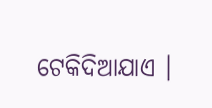ଟେକିଦିଆଯାଏ ।